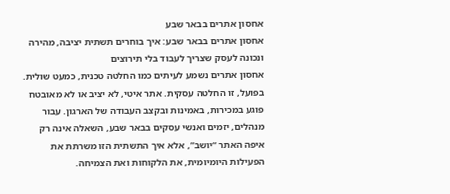אחסון אתרים בבאר שבע
אחסון אתרים בבאר שבע: איך בוחרים תשתית יציבה, מהירה ונכונה לעסק שצריך לעבוד בלי תירוצים
אחסון אתרים נשמע לעיתים כמו החלטה טכנית, כמעט שולית. בפועל, זו החלטה עסקית. אתר איטי, לא יציב או לא מאובטח פוגע במכירות, באמינות ובקצב העבודה של הארגון. עבור מנהלים, יזמים ואנשי עסקים בבאר שבע, השאלה אינה רק איפה האתר “יושב”, אלא איך התשתית הזו משרתת את הפעילות היומיומית, את הלקוחות ואת הצמיחה.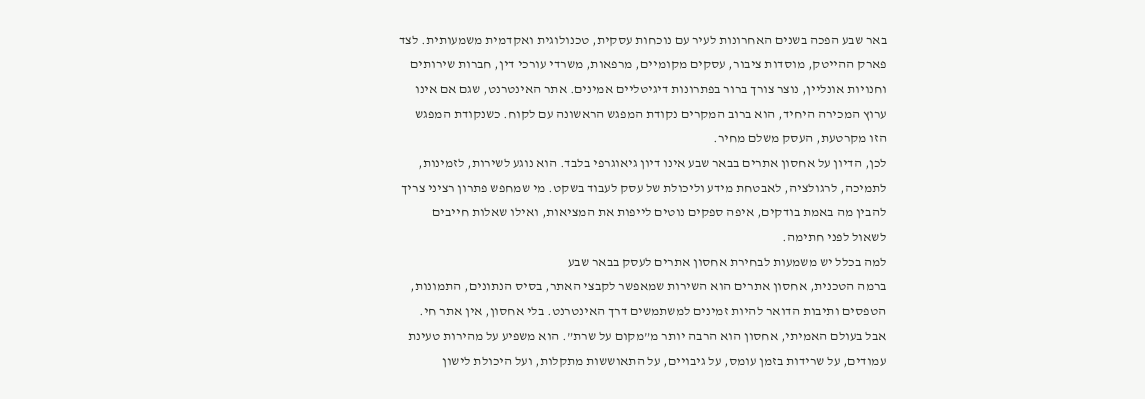באר שבע הפכה בשנים האחרונות לעיר עם נוכחות עסקית, טכנולוגית ואקדמית משמעותית. לצד פארק ההייטק, מוסדות ציבור, עסקים מקומיים, מרפאות, משרדי עורכי דין, חברות שירותים וחנויות אונליין, נוצר צורך ברור בפתרונות דיגיטליים אמינים. אתר האינטרנט, שגם אם אינו ערוץ המכירה היחיד, הוא ברוב המקרים נקודת המפגש הראשונה עם לקוח. כשנקודת המפגש הזו מקרטעת, העסק משלם מחיר.
לכן, הדיון על אחסון אתרים בבאר שבע אינו דיון גיאוגרפי בלבד. הוא נוגע לשירות, לזמינות, לתמיכה, לרגולציה, לאבטחת מידע וליכולת של עסק לעבוד בשקט. מי שמחפש פתרון רציני צריך להבין מה באמת בודקים, איפה ספקים נוטים לייפות את המציאות, ואילו שאלות חייבים לשאול לפני חתימה.
למה בכלל יש משמעות לבחירת אחסון אתרים לעסק בבאר שבע
ברמה הטכנית, אחסון אתרים הוא השירות שמאפשר לקבצי האתר, בסיס הנתונים, התמונות, הטפסים ותיבות הדואר להיות זמינים למשתמשים דרך האינטרנט. בלי אחסון, אין אתר חי. אבל בעולם האמיתי, אחסון הוא הרבה יותר מ”מקום על שרת”. הוא משפיע על מהירות טעינת עמודים, על שרידות בזמן עומס, על גיבויים, על התאוששות מתקלות, ועל היכולת לישון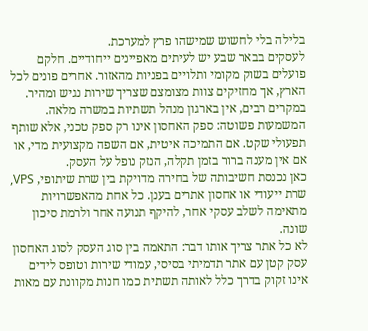בלילה בלי לחשוש שמישהו פרץ למערכת.
לעסקים בבאר שבע יש לעיתים מאפיינים ייחודיים. חלקם פועלים בשוק מקומי ותלויים בפניות מהאזור. אחרים פונים לכל הארץ, אך מחזיקים צוות מצומצם שצריך שירות נגיש ומהיר. במקרים רבים, אין בארגון מנהל תשתיות במשרה מלאה. המשמעות פשוטה: ספק האחסון אינו רק ספק טכני, אלא שותף תפעולי שקט. אם התמיכה איטית, אם השפה מקצועית מדי, או אם אין מענה ברור בזמן תקלה, הנזק נופל על העסק.
כאן נכנסת חשיבותה של בחירה מדויקת בין שרת שיתופי, VPS, שרת ייעודי או אחסון אתרים בענן. כל אחת מהאפשרויות מתאימה לשלב עסקי אחר, להיקף תנועה אחר ולרמת סיכון שונה.
לא כל אתר צריך אותו דבר: התאמה בין סוג העסק לסוג האחסון
עסק קטן עם אתר תדמיתי בסיסי, עמודי שירות וטופס לידים אינו זקוק בדרך כלל לאותה תשתית כמו חנות מקוונת עם מאות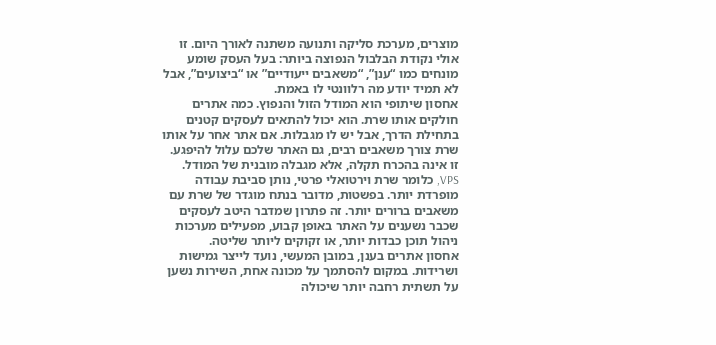מוצרים, מערכת סליקה ותנועה משתנה לאורך היום. זו אולי נקודת הבלבול הנפוצה ביותר: בעל העסק שומע מונחים כמו “ענן”, “משאבים ייעודיים” או “ביצועים”, אבל לא תמיד יודע מה רלוונטי לו באמת.
אחסון שיתופי הוא המודל הזול והנפוץ. כמה אתרים חולקים אותו שרת. הוא יכול להתאים לעסקים קטנים בתחילת הדרך, אבל יש לו מגבלות. אם אתר אחר על אותו שרת צורך משאבים רבים, גם האתר שלכם עלול להיפגע. זו אינה בהכרח תקלה, אלא מגבלה מובנית של המודל.
VPS, כלומר שרת וירטואלי פרטי, נותן סביבת עבודה מופרדת יותר. בפשטות, מדובר בנתח מוגדר של שרת עם משאבים ברורים יותר. זה פתרון שמדבר היטב לעסקים שכבר נשענים על האתר באופן קבוע, מפעילים מערכות ניהול תוכן כבדות יותר, או זקוקים ליותר שליטה.
אחסון אתרים בענן, במובן המעשי, נועד לייצר גמישות ושרידות. במקום להסתמך על מכונה אחת, השירות נשען על תשתית רחבה יותר שיכולה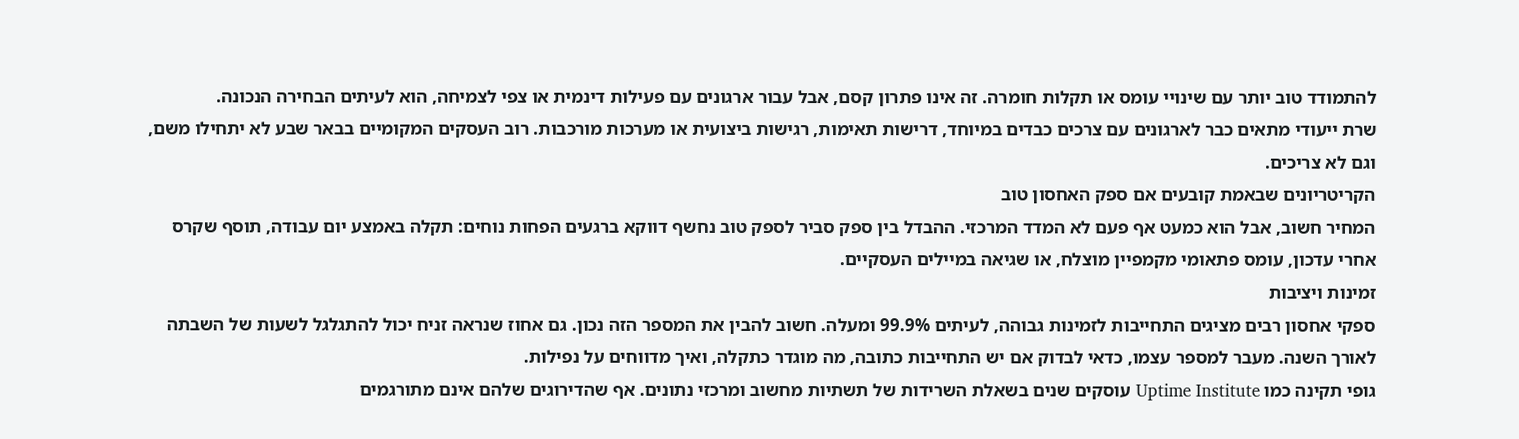להתמודד טוב יותר עם שינויי עומס או תקלות חומרה. זה אינו פתרון קסם, אבל עבור ארגונים עם פעילות דינמית או צפי לצמיחה, הוא לעיתים הבחירה הנכונה.
שרת ייעודי מתאים כבר לארגונים עם צרכים כבדים במיוחד, דרישות תאימות, רגישות ביצועית או מערכות מורכבות. רוב העסקים המקומיים בבאר שבע לא יתחילו משם, וגם לא צריכים.
הקריטריונים שבאמת קובעים אם ספק האחסון טוב
המחיר חשוב, אבל הוא כמעט אף פעם לא המדד המרכזי. ההבדל בין ספק סביר לספק טוב נחשף דווקא ברגעים הפחות נוחים: תקלה באמצע יום עבודה, תוסף שקרס אחרי עדכון, עומס פתאומי מקמפיין מוצלח, או שגיאה במיילים העסקיים.
זמינות ויציבות
ספקי אחסון רבים מציגים התחייבות לזמינות גבוהה, לעיתים 99.9% ומעלה. חשוב להבין את המספר הזה נכון. גם אחוז שנראה זניח יכול להתגלגל לשעות של השבתה לאורך השנה. מעבר למספר עצמו, כדאי לבדוק אם יש התחייבות כתובה, מה מוגדר כתקלה, ואיך מדווחים על נפילות.
גופי תקינה כמו Uptime Institute עוסקים שנים בשאלת השרידות של תשתיות מחשוב ומרכזי נתונים. אף שהדירוגים שלהם אינם מתורגמים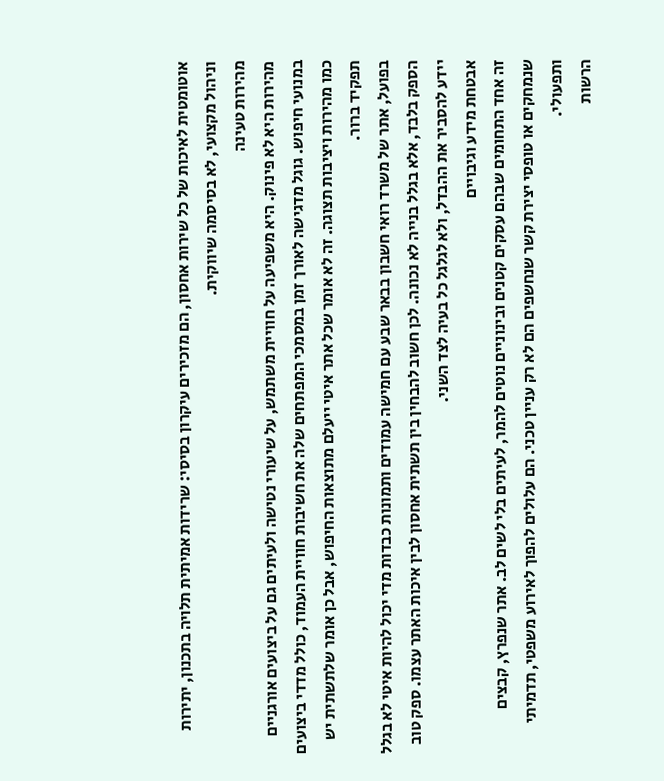אוטומטית לאיכות של כל שירות אחסון, הם מזכירים עיקרון בסיסי: שרידות אמיתית תלויה בתכנון, יתירות וניהול מקצועי, לא בסיסמה שיווקית.
מהירות טעינה
מהירות היא לא פינוק. היא משפיעה על חוויית משתמש, על שיעורי נטישה ולעיתים גם על ביצועים אורגניים במנועי חיפוש. גוגל מדגישה לאורך זמן במסמכי המפתחים שלה את חשיבות חוויית העמוד, כולל מדדי ביצועים כמו מהירות ויציבות תצוגה. זה לא אומר שכל אתר איטי ייעלם מתוצאות החיפוש, אבל כן אומר שלתשתית יש תפקיד ברור.
בפועל, אתר של משרד רואי חשבון בבאר שבע עם חמישה עמודים ותמונות כבדות מדי יכול להיות איטי לא בגלל הספק בלבד, אלא בגלל בנייה לא נכונה. לכן חשוב להבחין בין תשתית אחסון לבין איכות האתר עצמו. ספק טוב יידע להסביר את ההבדל, ולא לגלגל כל בעיה לצד השני.
אבטחת מידע וגיבויים
זה אחד התחומים שבהם עסקים קטנים ובינוניים נוטים להמר, לעיתים בלי לשים לב. אתר שנפרץ, קבצים שנמחקים או טופסי יצירת קשר שנחשפים הם לא רק עניין טכני. הם עלולים להפוך לאירוע משפטי, תדמיתי ותפעולי.
הרשות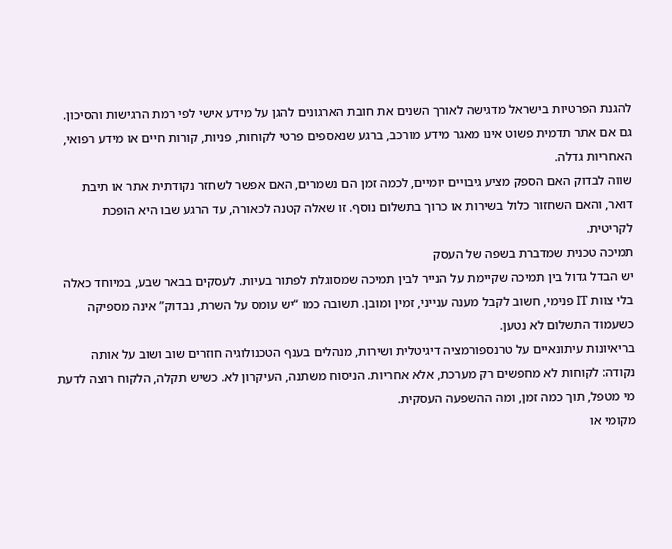להגנת הפרטיות בישראל מדגישה לאורך השנים את חובת הארגונים להגן על מידע אישי לפי רמת הרגישות והסיכון. גם אם אתר תדמית פשוט אינו מאגר מידע מורכב, ברגע שנאספים פרטי לקוחות, פניות, קורות חיים או מידע רפואי, האחריות גדלה.
שווה לבדוק האם הספק מציע גיבויים יומיים, לכמה זמן הם נשמרים, האם אפשר לשחזר נקודתית אתר או תיבת דואר, והאם השחזור כלול בשירות או כרוך בתשלום נוסף. זו שאלה קטנה לכאורה, עד הרגע שבו היא הופכת לקריטית.
תמיכה טכנית שמדברת בשפה של העסק
יש הבדל גדול בין תמיכה שקיימת על הנייר לבין תמיכה שמסוגלת לפתור בעיות. לעסקים בבאר שבע, במיוחד כאלה בלי צוות IT פנימי, חשוב לקבל מענה ענייני, זמין ומובן. תשובה כמו “יש עומס על השרת, נבדוק” אינה מספיקה כשעמוד התשלום לא נטען.
בריאיונות עיתונאיים על טרנספורמציה דיגיטלית ושירות, מנהלים בענף הטכנולוגיה חוזרים שוב ושוב על אותה נקודה: לקוחות לא מחפשים רק מערכת, אלא אחריות. הניסוח משתנה, העיקרון לא. כשיש תקלה, הלקוח רוצה לדעת מי מטפל, תוך כמה זמן, ומה ההשפעה העסקית.
מקומי או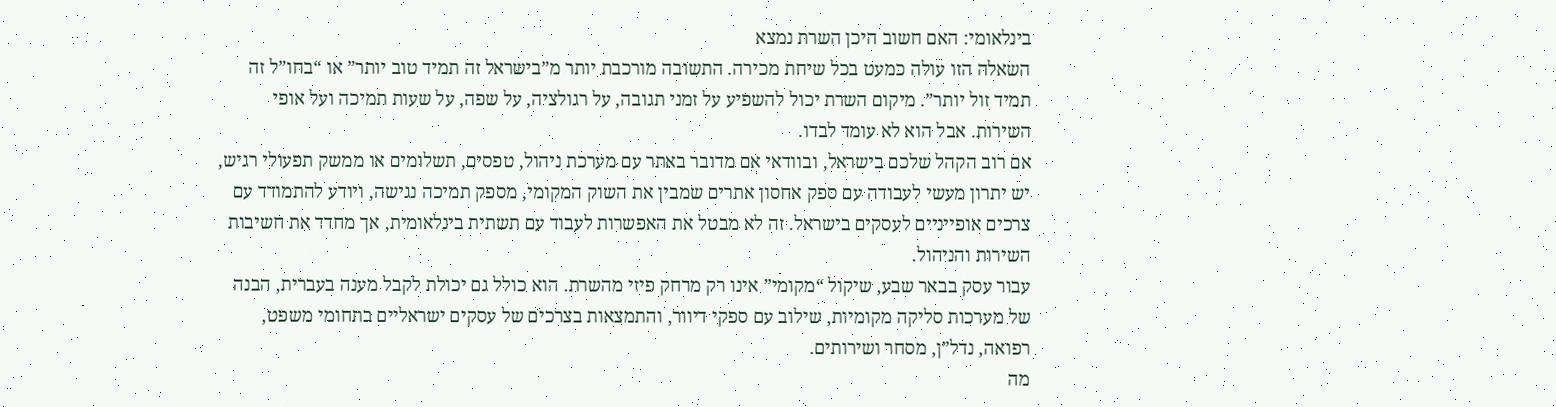בינלאומי: האם חשוב היכן השרת נמצא
השאלה הזו עולה כמעט בכל שיחת מכירה. התשובה מורכבת יותר מ”בישראל זה תמיד טוב יותר” או “בחו”ל זה תמיד זול יותר”. מיקום השרת יכול להשפיע על זמני תגובה, על רגולציה, על שפה, על שעות תמיכה ועל אופי השירות. אבל הוא לא עומד לבדו.
אם רוב הקהל שלכם בישראל, ובוודאי אם מדובר באתר עם מערכת ניהול, טפסים, תשלומים או ממשק תפעולי רגיש, יש יתרון מעשי לעבודה עם ספק אחסון אתרים שמבין את השוק המקומי, מספק תמיכה נגישה, ויודע להתמודד עם צרכים אופייניים לעסקים בישראל. זה לא מבטל את האפשרות לעבוד עם תשתית בינלאומית, אך מחדד את חשיבות השירות והניהול.
עבור עסק בבאר שבע, שיקול “מקומי” אינו רק מרחק פיזי מהשרת. הוא כולל גם יכולת לקבל מענה בעברית, הבנה של מערכות סליקה מקומיות, שילוב עם ספקי דיוור, והתמצאות בצרכים של עסקים ישראליים בתחומי משפט, רפואה, נדל”ן, מסחר ושירותים.
מה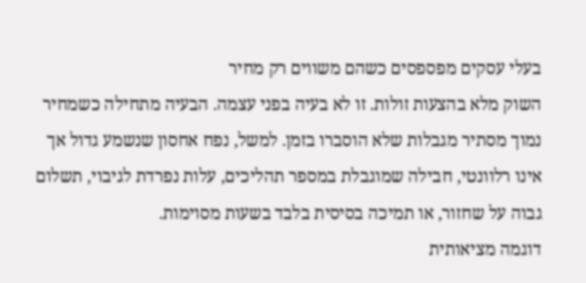בעלי עסקים מפספסים כשהם משווים רק מחיר
השוק מלא בהצעות זולות. זו לא בעיה בפני עצמה. הבעיה מתחילה כשמחיר נמוך מסתיר מגבלות שלא הוסברו בזמן. למשל, נפח אחסון שנשמע גדול אך אינו רלוונטי, חבילה שמוגבלת במספר תהליכים, עלות נפרדת לגיבוי, תשלום גבוה על שחזור, או תמיכה בסיסית בלבד בשעות מסוימות.
דוגמה מציאותית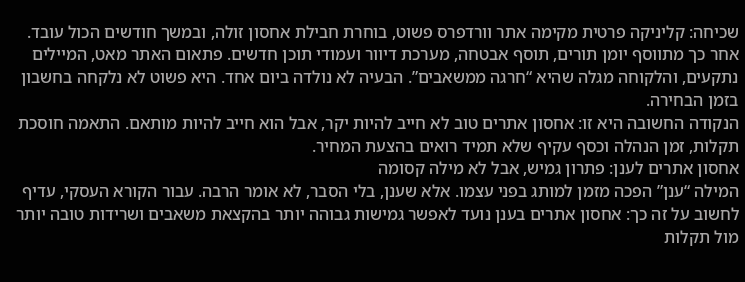שכיחה: קליניקה פרטית מקימה אתר וורדפרס פשוט, בוחרת חבילת אחסון זולה, ובמשך חודשים הכול עובד. אחר כך מתווסף יומן תורים, תוסף אבטחה, מערכת דיוור ועמודי תוכן חדשים. פתאום האתר מאט, המיילים נתקעים, והלקוחה מגלה שהיא “חרגה ממשאבים”. הבעיה לא נולדה ביום אחד. היא פשוט לא נלקחה בחשבון בזמן הבחירה.
הנקודה החשובה היא זו: אחסון אתרים טוב לא חייב להיות יקר, אבל הוא חייב להיות מותאם. התאמה חוסכת תקלות, זמן הנהלה וכסף עקיף שלא תמיד רואים בהצעת המחיר.
אחסון אתרים לענן: פתרון גמיש, אבל לא מילה קסומה
המילה “ענן” הפכה מזמן למותג בפני עצמו. אלא שענן, בלי הסבר, לא אומר הרבה. עבור הקורא העסקי, עדיף לחשוב על זה כך: אחסון אתרים בענן נועד לאפשר גמישות גבוהה יותר בהקצאת משאבים ושרידות טובה יותר מול תקלות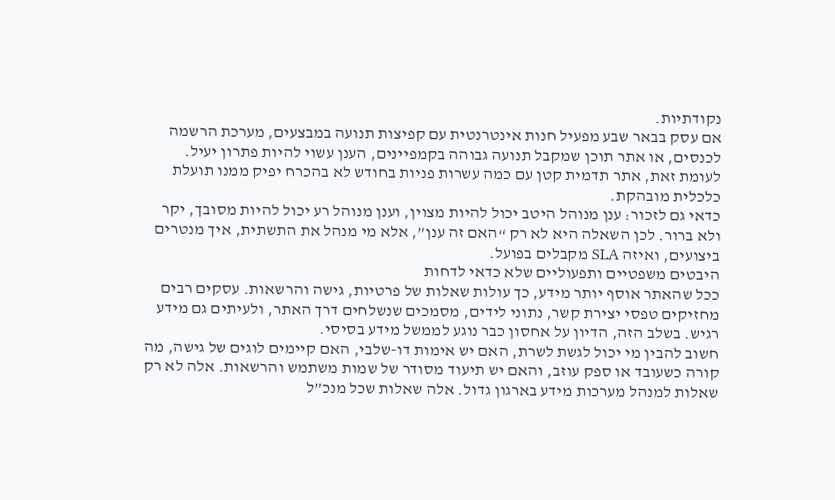נקודתיות.
אם עסק בבאר שבע מפעיל חנות אינטרנטית עם קפיצות תנועה במבצעים, מערכת הרשמה לכנסים, או אתר תוכן שמקבל תנועה גבוהה בקמפיינים, הענן עשוי להיות פתרון יעיל. לעומת זאת, אתר תדמית קטן עם כמה עשרות פניות בחודש לא בהכרח יפיק ממנו תועלת כלכלית מובהקת.
כדאי גם לזכור: ענן מנוהל היטב יכול להיות מצוין, וענן מנוהל רע יכול להיות מסובך, יקר ולא ברור. לכן השאלה היא לא רק “האם זה ענן”, אלא מי מנהל את התשתית, איך מנטרים ביצועים, ואיזה SLA מקבלים בפועל.
היבטים משפטיים ותפעוליים שלא כדאי לדחות
ככל שהאתר אוסף יותר מידע, כך עולות שאלות של פרטיות, גישה והרשאות. עסקים רבים מחזיקים טפסי יצירת קשר, נתוני לידים, מסמכים שנשלחים דרך האתר, ולעיתים גם מידע רגיש. בשלב הזה, הדיון על אחסון כבר נוגע לממשל מידע בסיסי.
חשוב להבין מי יכול לגשת לשרת, האם יש אימות דו-שלבי, האם קיימים לוגים של גישה, מה קורה כשעובד או ספק עוזב, והאם יש תיעוד מסודר של שמות משתמש והרשאות. אלה לא רק שאלות למנהל מערכות מידע בארגון גדול. אלה שאלות שכל מנכ”ל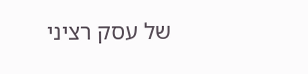של עסק רציני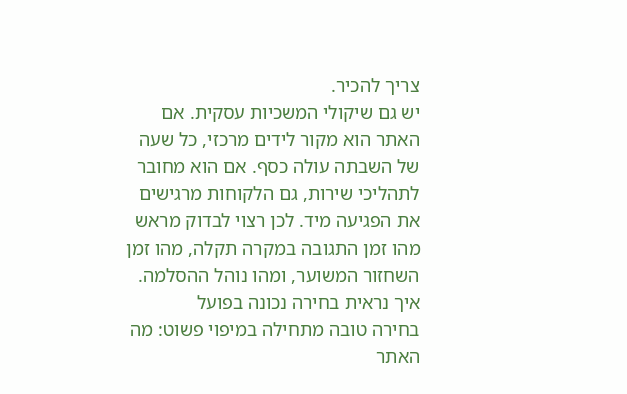צריך להכיר.
יש גם שיקולי המשכיות עסקית. אם האתר הוא מקור לידים מרכזי, כל שעה של השבתה עולה כסף. אם הוא מחובר לתהליכי שירות, גם הלקוחות מרגישים את הפגיעה מיד. לכן רצוי לבדוק מראש מהו זמן התגובה במקרה תקלה, מהו זמן השחזור המשוער, ומהו נוהל ההסלמה.
איך נראית בחירה נכונה בפועל
בחירה טובה מתחילה במיפוי פשוט: מה האתר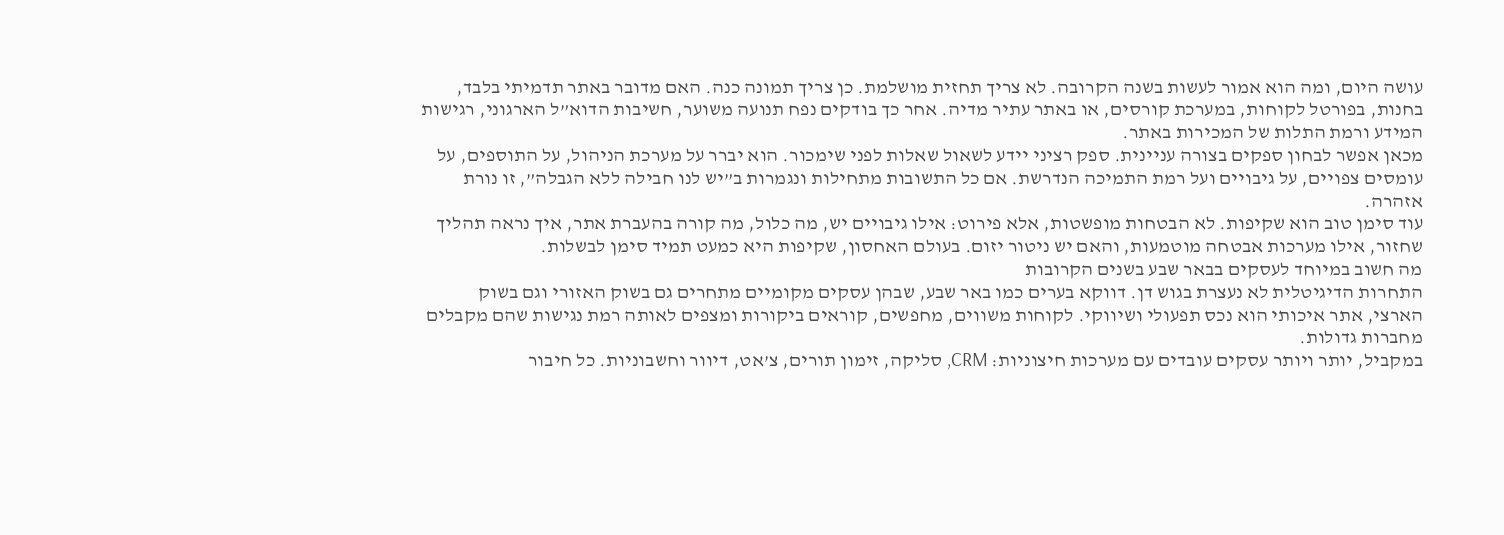עושה היום, ומה הוא אמור לעשות בשנה הקרובה. לא צריך תחזית מושלמת. כן צריך תמונה כנה. האם מדובר באתר תדמיתי בלבד, בחנות, בפורטל לקוחות, במערכת קורסים, או באתר עתיר מדיה. אחר כך בודקים נפח תנועה משוער, חשיבות הדוא”ל הארגוני, רגישות המידע ורמת התלות של המכירות באתר.
מכאן אפשר לבחון ספקים בצורה עניינית. ספק רציני יידע לשאול שאלות לפני שימכור. הוא יברר על מערכת הניהול, על התוספים, על עומסים צפויים, על גיבויים ועל רמת התמיכה הנדרשת. אם כל התשובות מתחילות ונגמרות ב”יש לנו חבילה ללא הגבלה”, זו נורת אזהרה.
עוד סימן טוב הוא שקיפות. לא הבטחות מופשטות, אלא פירוט: אילו גיבויים יש, מה כלול, מה קורה בהעברת אתר, איך נראה תהליך שחזור, אילו מערכות אבטחה מוטמעות, והאם יש ניטור יזום. בעולם האחסון, שקיפות היא כמעט תמיד סימן לבשלות.
מה חשוב במיוחד לעסקים בבאר שבע בשנים הקרובות
התחרות הדיגיטלית לא נעצרת בגוש דן. דווקא בערים כמו באר שבע, שבהן עסקים מקומיים מתחרים גם בשוק האזורי וגם בשוק הארצי, אתר איכותי הוא נכס תפעולי ושיווקי. לקוחות משווים, מחפשים, קוראים ביקורות ומצפים לאותה רמת נגישות שהם מקבלים מחברות גדולות.
במקביל, יותר ויותר עסקים עובדים עם מערכות חיצוניות: CRM, סליקה, זימון תורים, צ’אט, דיוור וחשבוניות. כל חיבור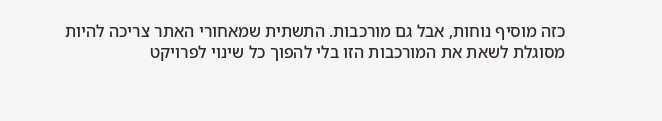כזה מוסיף נוחות, אבל גם מורכבות. התשתית שמאחורי האתר צריכה להיות מסוגלת לשאת את המורכבות הזו בלי להפוך כל שינוי לפרויקט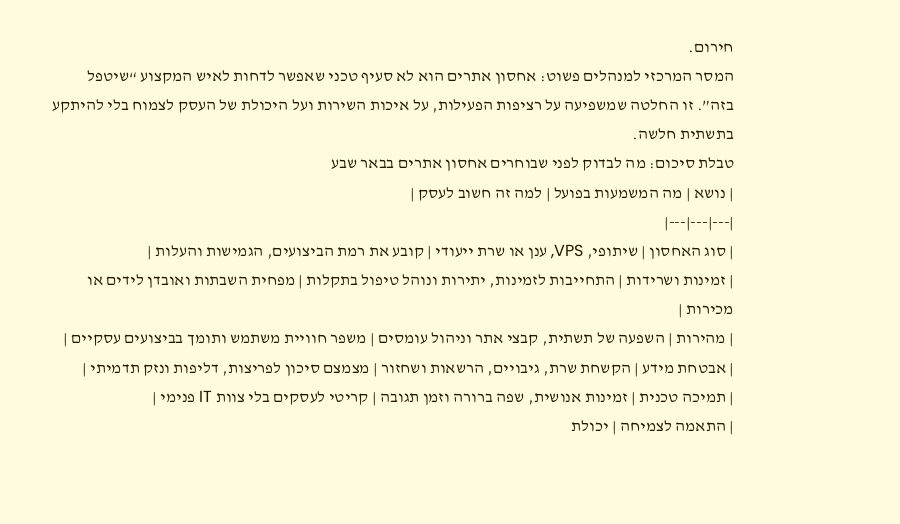חירום.
המסר המרכזי למנהלים פשוט: אחסון אתרים הוא לא סעיף טכני שאפשר לדחות לאיש המקצוע “שיטפל בזה”. זו החלטה שמשפיעה על רציפות הפעילות, על איכות השירות ועל היכולת של העסק לצמוח בלי להיתקע בתשתית חלשה.
טבלת סיכום: מה לבדוק לפני שבוחרים אחסון אתרים בבאר שבע
| נושא | מה המשמעות בפועל | למה זה חשוב לעסק |
|---|---|---|
| סוג האחסון | שיתופי, VPS, ענן או שרת ייעודי | קובע את רמת הביצועים, הגמישות והעלות |
| זמינות ושרידות | התחייבות לזמינות, יתירות ונוהל טיפול בתקלות | מפחית השבתות ואובדן לידים או מכירות |
| מהירות | השפעה של תשתית, קבצי אתר וניהול עומסים | משפר חוויית משתמש ותומך בביצועים עסקיים |
| אבטחת מידע | הקשחת שרת, גיבויים, הרשאות ושחזור | מצמצם סיכון לפריצות, דליפות ונזק תדמיתי |
| תמיכה טכנית | זמינות אנושית, שפה ברורה וזמן תגובה | קריטי לעסקים בלי צוות IT פנימי |
| התאמה לצמיחה | יכולת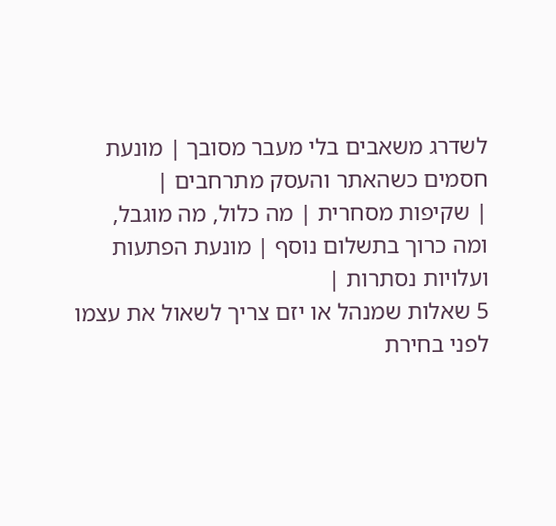לשדרג משאבים בלי מעבר מסובך | מונעת חסמים כשהאתר והעסק מתרחבים |
| שקיפות מסחרית | מה כלול, מה מוגבל, ומה כרוך בתשלום נוסף | מונעת הפתעות ועלויות נסתרות |
5 שאלות שמנהל או יזם צריך לשאול את עצמו לפני בחירת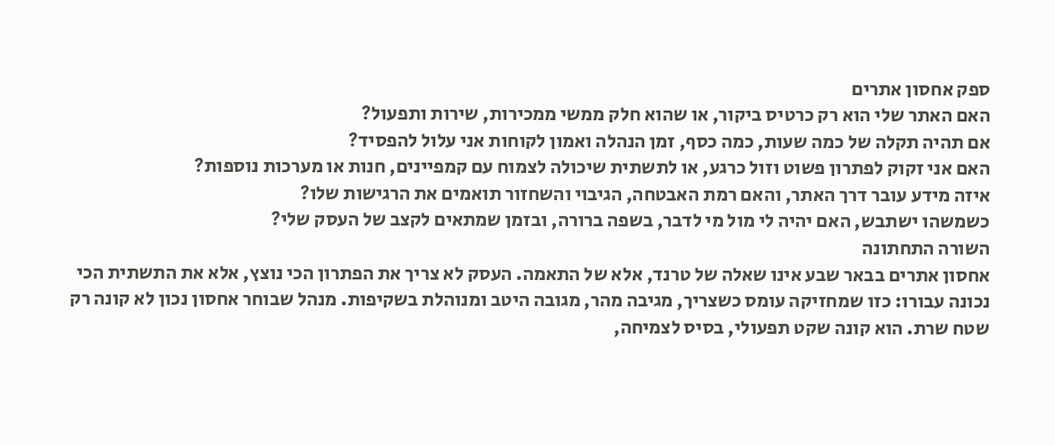ספק אחסון אתרים
האם האתר שלי הוא רק כרטיס ביקור, או שהוא חלק ממשי ממכירות, שירות ותפעול?
אם תהיה תקלה של כמה שעות, כמה כסף, זמן הנהלה ואמון לקוחות אני עלול להפסיד?
האם אני זקוק לפתרון פשוט וזול כרגע, או לתשתית שיכולה לצמוח עם קמפיינים, חנות או מערכות נוספות?
איזה מידע עובר דרך האתר, והאם רמת האבטחה, הגיבוי והשחזור תואמים את הרגישות שלו?
כשמשהו ישתבש, האם יהיה לי מול מי לדבר, בשפה ברורה, ובזמן שמתאים לקצב של העסק שלי?
השורה התחתונה
אחסון אתרים בבאר שבע אינו שאלה של טרנד, אלא של התאמה. העסק לא צריך את הפתרון הכי נוצץ, אלא את התשתית הכי נכונה עבורו: כזו שמחזיקה עומס כשצריך, מגיבה מהר, מגובה היטב ומנוהלת בשקיפות. מנהל שבוחר אחסון נכון לא קונה רק שטח שרת. הוא קונה שקט תפעולי, בסיס לצמיחה,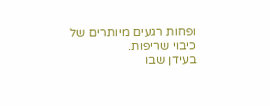ופחות רגעים מיותרים של כיבוי שריפות.
בעידן שבו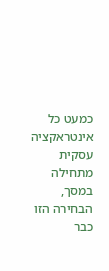כמעט כל אינטראקציה עסקית מתחילה במסך, הבחירה הזו כבר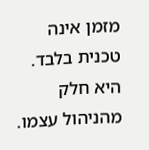מזמן אינה טכנית בלבד. היא חלק מהניהול עצמו.